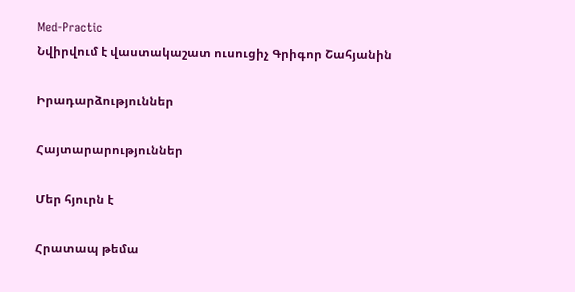Med-Practic
Նվիրվում է վաստակաշատ ուսուցիչ Գրիգոր Շահյանին

Իրադարձություններ

Հայտարարություններ

Մեր հյուրն է

Հրատապ թեմա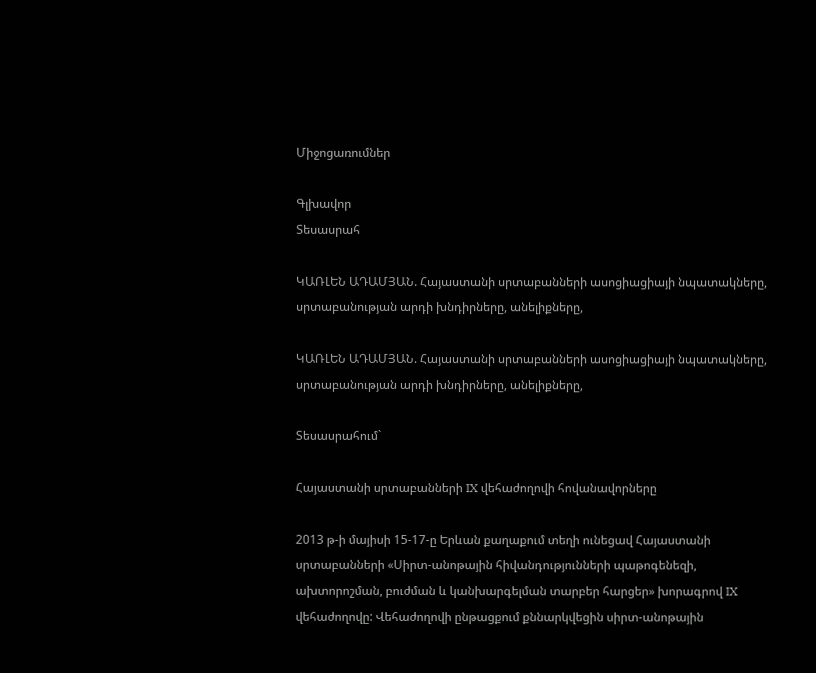Միջոցառումներ

Գլխավոր
Տեսասրահ

ԿԱՌԼԵՆ ԱԴԱՄՅԱՆ. Հայաստանի սրտաբանների ասոցիացիայի նպատակները, սրտաբանության արդի խնդիրները, անելիքները,

ԿԱՌԼԵՆ ԱԴԱՄՅԱՆ. Հայաստանի սրտաբանների ասոցիացիայի նպատակները, սրտաբանության արդի խնդիրները, անելիքները,

Տեսասրահում`

Հայաստանի սրտաբանների IX վեհաժողովի հովանավորները

2013 թ-ի մայիսի 15-17-ը Երևան քաղաքում տեղի ունեցավ Հայաստանի սրտաբանների «Սիրտ-անոթային հիվանդությունների պաթոգենեզի, ախտորոշման, բուժման և կանխարգելման տարբեր հարցեր» խորագրով IX վեհաժողովը: Վեհաժողովի ընթացքում քննարկվեցին սիրտ-անոթային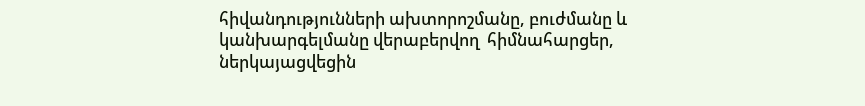հիվանդությունների ախտորոշմանը, բուժմանը և կանխարգելմանը վերաբերվող  հիմնահարցեր,  ներկայացվեցին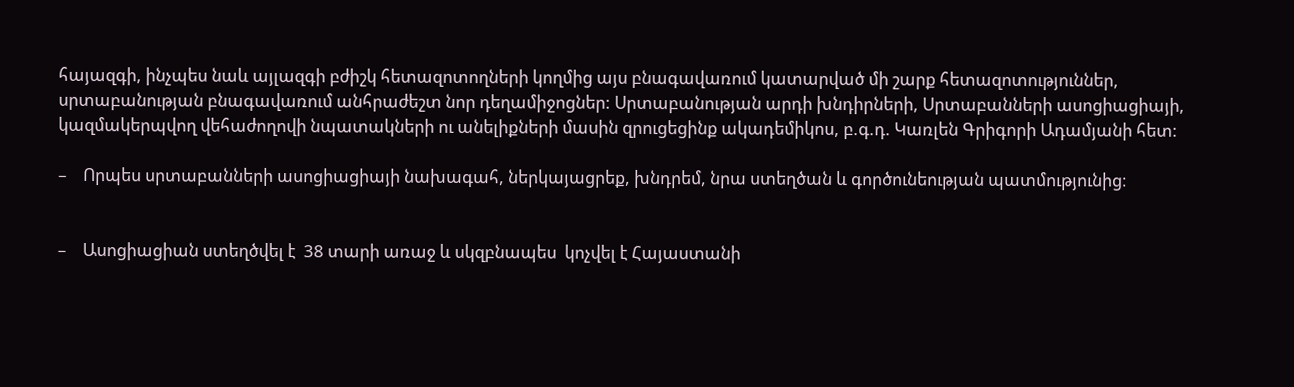հայազգի, ինչպես նաև այլազգի բժիշկ հետազոտողների կողմից այս բնագավառում կատարված մի շարք հետազոտություններ, սրտաբանության բնագավառում անհրաժեշտ նոր դեղամիջոցներ: Սրտաբանության արդի խնդիրների, Սրտաբանների ասոցիացիայի, կազմակերպվող վեհաժողովի նպատակների ու անելիքների մասին զրուցեցինք ակադեմիկոս, բ.գ.դ. Կառլեն Գրիգորի Ադամյանի հետ:

–    Որպես սրտաբանների ասոցիացիայի նախագահ, ներկայացրեք, խնդրեմ, նրա ստեղծան և գործունեության պատմությունից։


–    Ասոցիացիան ստեղծվել է  38 տարի առաջ և սկզբնապես  կոչվել է Հայաստանի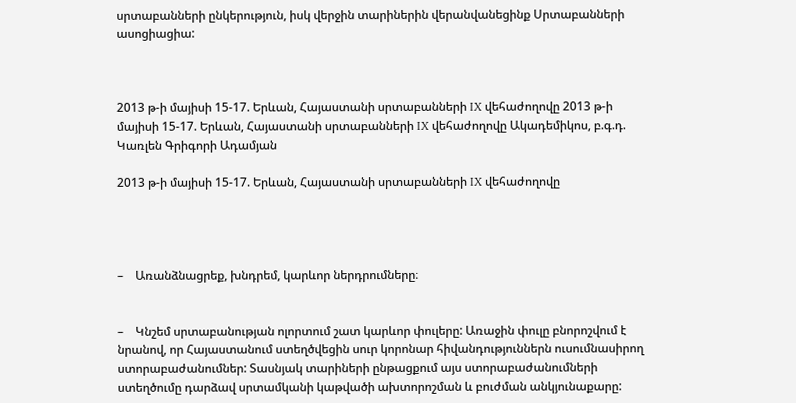սրտաբանների ընկերություն, իսկ վերջին տարիներին վերանվանեցինք Սրտաբանների ասոցիացիա:



2013 թ-ի մայիսի 15-17. Երևան, Հայաստանի սրտաբանների IX վեհաժողովը 2013 թ-ի մայիսի 15-17. Երևան, Հայաստանի սրտաբանների IX վեհաժողովը Ակադեմիկոս, բ.գ.դ. Կառլեն Գրիգորի Ադամյան

2013 թ-ի մայիսի 15-17. Երևան, Հայաստանի սրտաբանների IX վեհաժողովը




–    Առանձնացրեք, խնդրեմ, կարևոր ներդրումները։


–    Կնշեմ սրտաբանության ոլորտում շատ կարևոր փուլերը: Առաջին փուլը բնորոշվում է նրանով, որ Հայաստանում ստեղծվեցին սուր կորոնար հիվանդություններն ուսումնասիրող ստորաբաժանումներ: Տասնյակ տարիների ընթացքում այս ստորաբաժանումների ստեղծումը դարձավ սրտամկանի կաթվածի ախտորոշման և բուժման անկյունաքարը: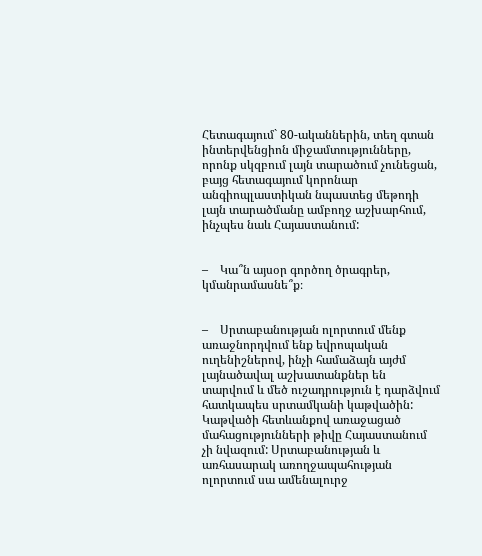Հետագայում` 80-ականներին, տեղ գտան ինտերվենցիոն միջամտությունները, որոնք սկզբում լայն տարածում չունեցան, բայց հետագայում կորոնար անգիոպլաստիկան նպաստեց մեթոդի լայն տարածմանը ամբողջ աշխարհում, ինչպես նաև Հայաստանում:


–    Կա՞ն այսօր գործող ծրագրեր, կմանրամասնե՞ք։


–    Սրտաբանության ոլորտում մենք առաջնորդվում ենք եվրոպական ուղենիշներով, ինչի համաձայն այժմ լայնածավալ աշխատանքներ են  տարվում և մեծ ուշադրություն է դարձվում հատկապես սրտամկանի կաթվածին: Կաթվածի հետևանքով առաջացած մահացությունների թիվը Հայաստանում չի նվազում: Սրտաբանության և առհասարակ առողջապահության ոլորտում սա ամենալուրջ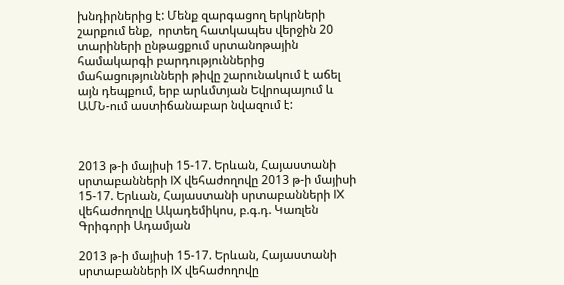խնդիրներից է: Մենք զարգացող երկրների շարքում ենք,  որտեղ հատկապես վերջին 20 տարիների ընթացքում սրտանոթային համակարգի բարդություններից մահացությունների թիվը շարունակում է աճել այն դեպքում, երբ արևմտյան Եվրոպայում և ԱՄՆ-ում աստիճանաբար նվազում է:



2013 թ-ի մայիսի 15-17. Երևան, Հայաստանի սրտաբանների IX վեհաժողովը 2013 թ-ի մայիսի 15-17. Երևան, Հայաստանի սրտաբանների IX վեհաժողովը Ակադեմիկոս, բ.գ.դ. Կառլեն Գրիգորի Ադամյան

2013 թ-ի մայիսի 15-17. Երևան, Հայաստանի սրտաբանների IX վեհաժողովը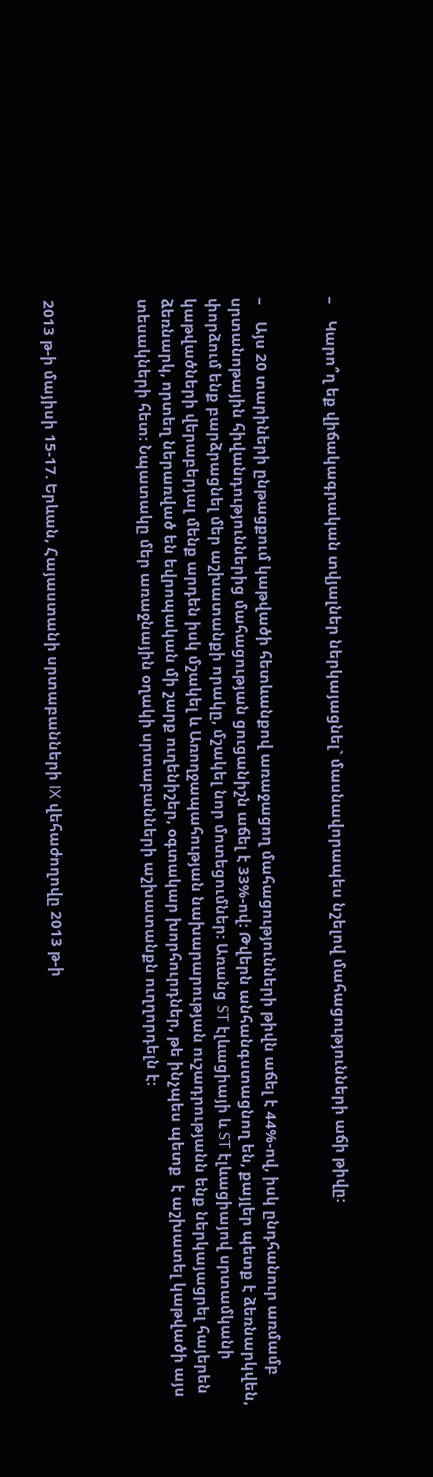–    Կարո՞ղ եք վիճակագրական տվյալներ ներկայացնել` մասնավորապես նշելով մահացությունների աճի թիվը:


–    Այս 20 տարիների ընթացքում կաթվածի հետևանքով առաջացող մահացությունների թիվն աճել է 44%-ով, իսկ ընդհանուր առմամբ սրտանոթային հիվանդություններից մահացության ցուցանիշն աճել է 33%-ով: Թվերն անհանգստացնող են, քայլեր պետք է ձեռնարկվեն, փորձում ենք բարձրացնել մեր աշխատանքի որակը, մշակել նոր մոտեցումներ: Առանց ST էլևացիայի և ST էլևացիայով սրտամկանի կաթվածների վերաբերյալ մենք արդեն իսկ մշակել և Առողջապահության նախարարության ուշադրությանն ենք ներկայացրել հայերեն ձեռնարկ, որտեղ ներառված են եվրոպական մի շարք ուղենիշեր, օգտակար խորհուրդներ, թե ինչպես պետք  է աշխատել կաթվածի այս տեսակների հետ: Նպատակը մեր առաջնային օղակի սրտաբանների աշխատանքն ուղղորդելն է:



2013 թ-ի մայիսի 15-17. Երևան, Հայաստանի սրտաբանների IX վեհաժողովը 2013 թ-ի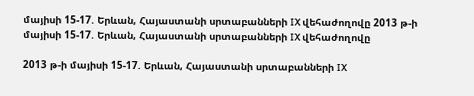մայիսի 15-17. Երևան, Հայաստանի սրտաբանների IX վեհաժողովը 2013 թ-ի մայիսի 15-17. Երևան, Հայաստանի սրտաբանների IX վեհաժողովը

2013 թ-ի մայիսի 15-17. Երևան, Հայաստանի սրտաբանների IX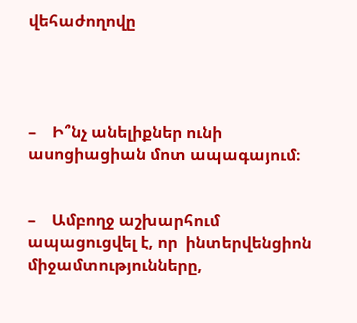վեհաժողովը




–    Ի՞նչ անելիքներ ունի ասոցիացիան մոտ ապագայում։


–    Ամբողջ աշխարհում  ապացուցվել է, որ  ինտերվենցիոն միջամտությունները,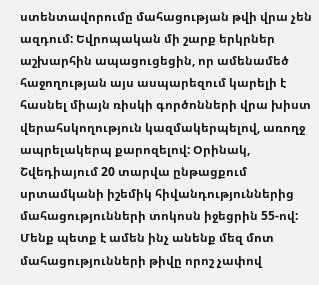ստենտավորումը մահացության թվի վրա չեն ազդում: Եվրոպական մի շարք երկրներ աշխարհին ապացուցեցին, որ ամենամեծ հաջողության այս ասպարեզում կարելի է հասնել միայն ռիսկի գործոնների վրա խիստ վերահսկողություն կազմակերպելով, առողջ ապրելակերպ քարոզելով: Օրինակ, Շվեդիայում 20 տարվա ընթացքում սրտամկանի իշեմիկ հիվանդություններից մահացությունների տոկոսն իջեցրին 55-ով: Մենք պետք է ամեն ինչ անենք մեզ մոտ մահացությունների թիվը որոշ չափով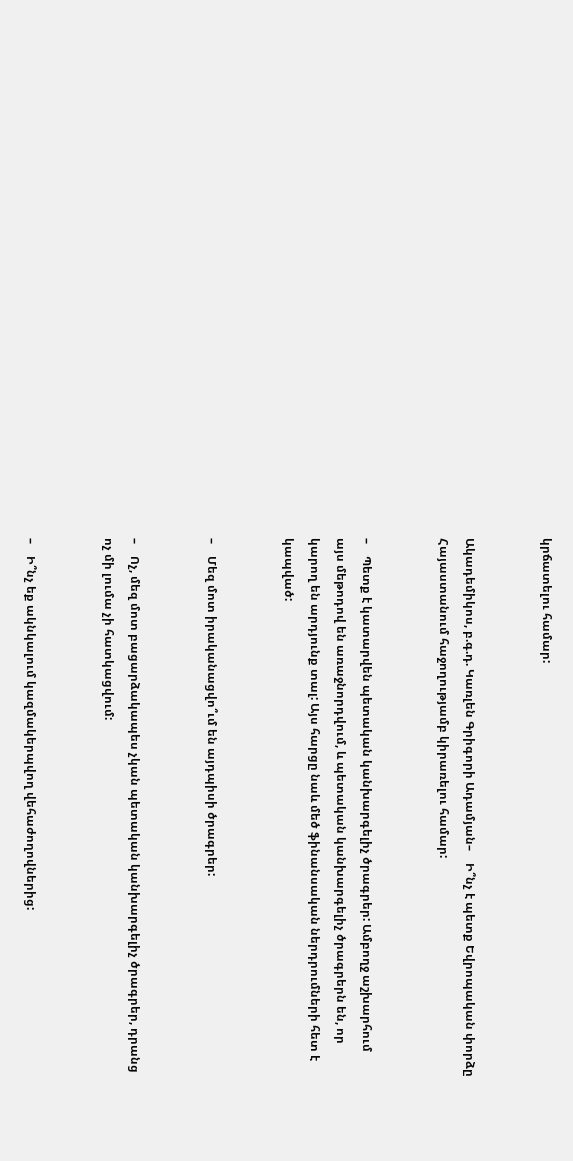կրճատելու համար:


Ակադեմիկոս, բ.գ.դ. Կառլեն Գրիգորի Ադամյան–    Ի՞նչ է պետք Եվրոպական փորձը Հայաստանում հաջողությամբ կիրառելու համար:


–    Պետք է կատարվեն պետական կանխարգելիչ ծրագրեր: Ամբողջ աշխարհում այս մեթոդով են առաջնորդվում, և պետական կանխարգելիչ ծրագրերն են, որ կարող են արդյունք տալ: Այս հարցը նաև մեծ ֆինանսական ներդրումների հետ է կապված:


–    Մեզ մոտ իրականացվո՞ւմ են այդպիսի ծրագրեր:


–    Ոչ, մեզ մոտ բացարձակապես չկան պետական կանխարգելիչ ծրագրեր, դրանց ոչ մի լումա չի հատկացվում:


–    Ի՞նչ եք ակնկալում կազմակերպվող վեհաժողովներից: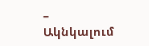–    Ակնկալում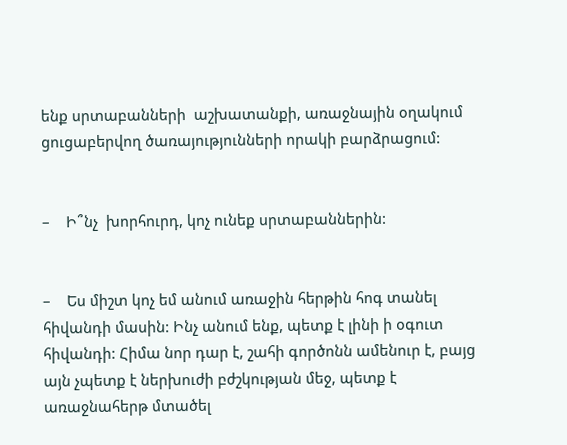ենք սրտաբանների  աշխատանքի, առաջնային օղակում ցուցաբերվող ծառայությունների որակի բարձրացում:


–    Ի՞նչ  խորհուրդ, կոչ ունեք սրտաբաններին:


–    Ես միշտ կոչ եմ անում առաջին հերթին հոգ տանել հիվանդի մասին: Ինչ անում ենք, պետք է լինի ի օգուտ հիվանդի: Հիմա նոր դար է, շահի գործոնն ամենուր է, բայց այն չպետք է ներխուժի բժշկության մեջ, պետք է առաջնահերթ մտածել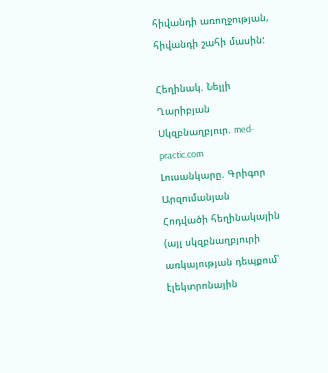հիվանդի առողջության, հիվանդի շահի մասին:

Հեղինակ. Նելլի Ղարիբյան
Սկզբնաղբյուր. med-practic.com
Լուսանկարը. Գրիգոր Արզումանյան
Հոդվածի հեղինակային (այլ սկզբնաղբյուրի առկայության դեպքում՝ էլեկտրոնային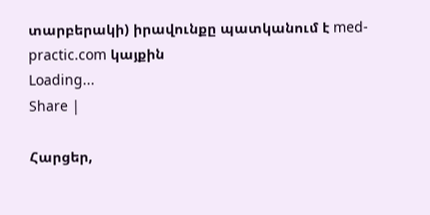տարբերակի) իրավունքը պատկանում է med-practic.com կայքին
Loading...
Share |

Հարցեր,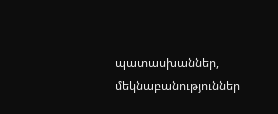պատասխաններ, մեկնաբանություններ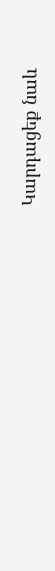Կարդացեք նաև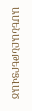ԱՄԵՆԱԸՆԹԵՐՑՎԱԾ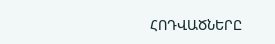ՀՈԴՎԱԾՆԵՐԸ